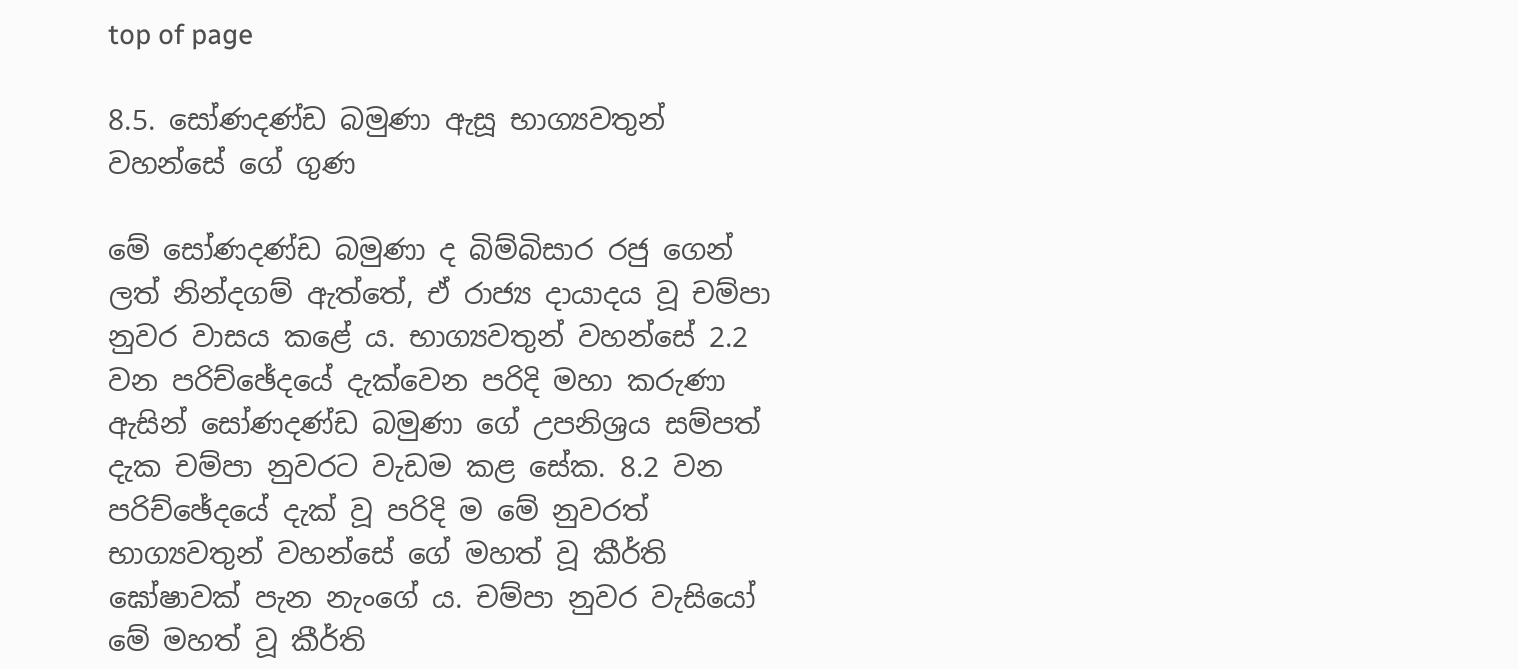top of page

8.5. සෝණදණ්ඩ බමුණා ඇසූ භාග්‍යවතුන් වහන්සේ ගේ ගුණ

මේ සෝණදණ්ඩ බමුණා ද බිම්බිසාර රජු ගෙන් ලත් නින්දගම් ඇත්තේ, ඒ රාජ්‍ය දායාදය වූ චම්පා නුවර වාසය කළේ ය. භාග්‍යවතුන් වහන්සේ 2.2 වන පරිච්ඡේදයේ දැක්වෙන පරිදි මහා කරුණා ඇසින් සෝණදණ්ඩ බමුණා ගේ උපනිශ්‍රය සම්පත් දැක චම්පා නුවරට වැඩම කළ සේක. 8.2 වන පරිච්ඡේදයේ දැක් වූ පරිදි ම මේ නුවරත් භාග්‍යවතුන් වහන්සේ ගේ මහත් වූ කීර්ති ඝෝෂාවක් පැන නැංගේ ය. චම්පා නුවර වැසියෝ මේ මහත් වූ කීර්ති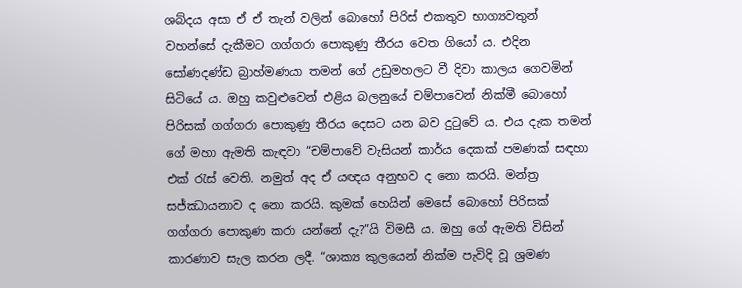ශබ්දය අසා ඒ ඒ තැන් වලින් බොහෝ පිරිස් එකතුව භාග්‍යවතුන් වහන්සේ දැකීමට ගග්ගරා පොකුණු තීරය වෙත ගියෝ ය. එදින සෝණදණ්ඩ බ්‍රාහ්මණයා තමන් ගේ උඩුමහලට වී දිවා කාලය ගෙවමින් සිටියේ ය. ඔහු කවුළුවෙන් එළිය බලනුයේ චම්පාවෙන් නික්මී බොහෝ පිරිසක් ගග්ගරා පොකුණු තීරය දෙසට යන බව දුටුවේ ය. එය දැක තමන් ගේ මහා ඇමති කැඳවා “චම්පාවේ වැසියන් කාර්ය දෙකක් පමණක් සඳහා එක් රැස් වෙති. නමුත් අද ඒ යඥය අනුභව ද නො කරයි. මන්ත්‍ර සජ්ඣායනාව ද නො කරයි. කුමක් හෙයින් මෙසේ බොහෝ පිරිසක් ගග්ගරා පොකුණ කරා යන්නේ දැ?”යි විමසී ය. ඔහු ගේ ඇමති විසින් කාරණාව සැල කරන ලදී. “ශාක්‍ය කුලයෙන් නික්ම පැවිදි වූ ශ්‍රමණ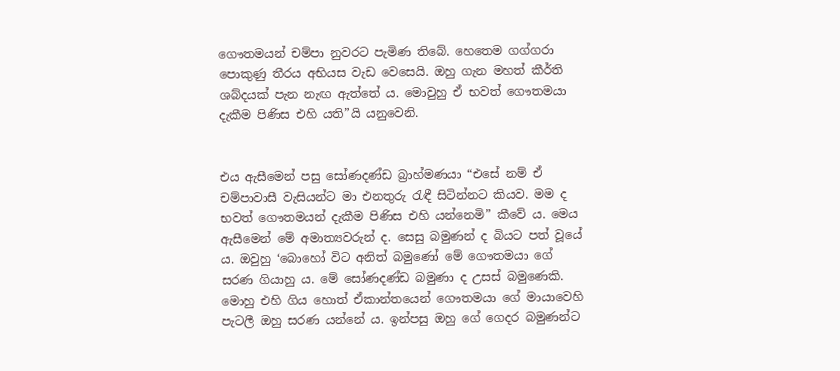ගෞතමයන් චම්පා නුවරට පැමිණ තිබේ. හෙතෙම ගග්ගරා පොකුණු තීරය අභියස වැඩ වෙසෙයි. ඔහු ගැන මහත් කීර්ති ශබ්දයක් පැන නැඟ ඇත්තේ ය. මොවුහු ඒ භවත් ගෞතමයා දැකීම පිණිස එහි යති”යි යනුවෙනි.


එය ඇසීමෙන් පසු සෝණදණ්ඩ බ්‍රාහ්මණයා “එසේ නම් ඒ චම්පාවාසී වැසියන්ට මා එනතුරු රැඳී සිටින්නට කියව. මම ද භවත් ගෞතමයන් දැකීම පිණිස එහි යන්නෙමි” කීවේ ය. මෙය ඇසීමෙන් මේ අමාත්‍යවරුන් ද. සෙසු බමුණන් ද බියට පත් වූයේ ය. ඔවුහු ‘බොහෝ විට අනිත් බමුණෝ මේ ගෞතමයා ගේ සරණ ගියාහු ය. මේ සෝණදණ්ඩ බමුණා ද උසස් බමුණෙකි. මොහු එහි ගිය හොත් ඒකාන්තයෙන් ගෞතමයා ගේ මායාවෙහි පැටලී ඔහු සරණ යන්නේ ය. ඉන්පසු ඔහු ගේ ගෙදර බමුණන්ට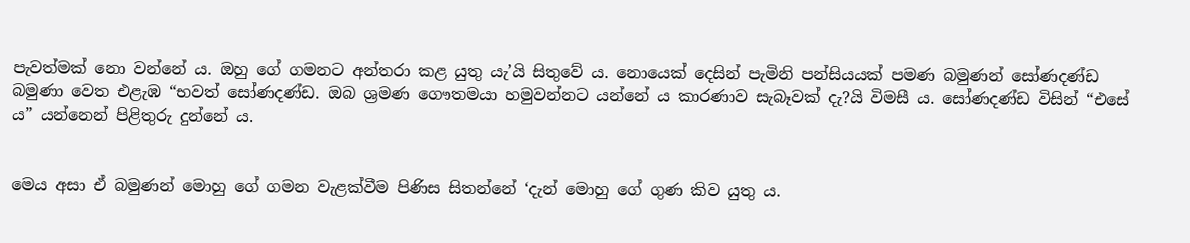පැවත්මක් නො වන්නේ ය. ඔහු ගේ ගමනට අන්තරා කළ යුතු යැ’යි සිතුවේ ය. නොයෙක් දෙසින් පැමිනි පන්සියයක් පමණ බමුණන් සෝණදණ්ඩ බමුණා වෙත එළැඹ “භවත් සෝණදණ්ඩ. ඔබ ශ්‍රමණ ගෞතමයා හමුවන්නට යන්නේ ය කාරණාව සැබෑවක් දැ?යි විමසී ය. සෝණදණ්ඩ විසින් “එසේ ය” යන්නෙන් පිළිතුරු දුන්නේ ය.


මෙය අසා ඒ බමුණන් මොහු ගේ ගමන වැළක්වීම පිණිස සිතන්නේ ‘දැන් මොහු ගේ ගුණ කිව යුතු ය.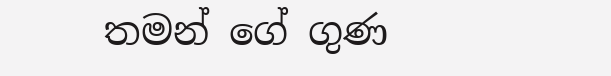තමන් ගේ ගුණ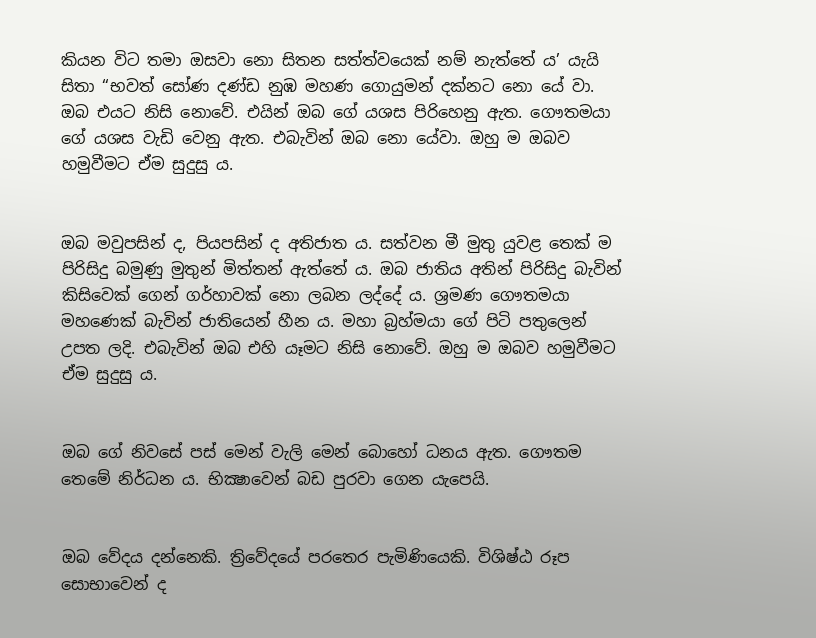කියන විට තමා ඔසවා නො සිතන සත්ත්වයෙක් නම් නැත්තේ ය’ යැයි සිතා “භවත් සෝණ දණ්ඩ නුඹ මහණ ගොයුමන් දක්නට නො යේ වා. ඔබ එයට නිසි නොවේ. එයින් ඔබ ගේ යශස පිරිහෙනු ඇත. ගෞතමයා ගේ යශස වැඩි වෙනු ඇත. එබැවින් ඔබ නො යේවා. ඔහු ම ඔබව හමුවීමට ඒම සුදුසු ය.


ඔබ මවුපසින් ද, පියපසින් ද අතිජාත ය. සත්වන මී මුතු යුවළ තෙක් ම පිරිසිදු බමුණු මුතුන් මිත්තන් ඇත්තේ ය. ඔබ ජාතිය අතින් පිරිසිදු බැවින් කිසිවෙක් ගෙන් ගර්හාවක් නො ලබන ලද්දේ ය. ශ්‍රමණ ගෞතමයා මහණෙක් බැවින් ජාතියෙන් හීන ය. මහා බ්‍රහ්මයා ගේ පිටි පතුලෙන් උපත ලදි. එබැවින් ඔබ එහි යෑමට නිසි නොවේ. ඔහු ම ඔබව හමුවීමට ඒම සුදුසු ය.


ඔබ ගේ නිවසේ පස් මෙන් වැලි මෙන් බොහෝ ධනය ඇත. ගෞතම තෙමේ නිර්ධන ය. භික්‍ෂාවෙන් බඩ පුරවා ගෙන යැපෙයි.


ඔබ වේදය දන්නෙකි. ත්‍රිවේදයේ පරතෙර පැමිණියෙකි. විශිෂ්ඨ රූප සොභාවෙන් ද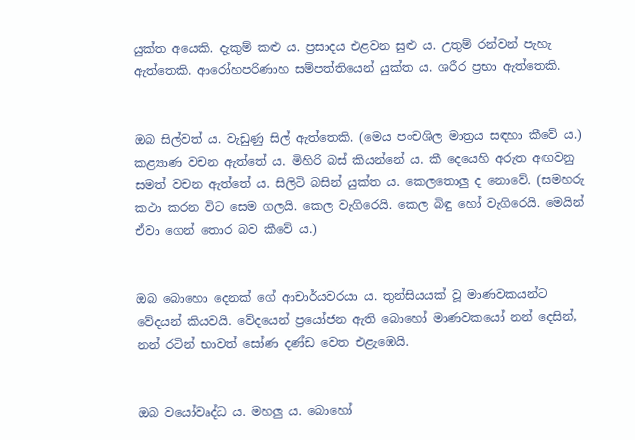යුක්ත අයෙකි. දැකුම් කළු ය. ප්‍රසාදය එළවන සුළු ය. උතුම් රන්වන් පැහැ ඇත්තෙකි. ආරෝහපරිණාහ සම්පත්තියෙන් යුක්ත ය. ශරීර ප්‍රභා ඇත්තෙකි.


ඔබ සිල්වත් ය. වැඩුණු සිල් ඇත්තෙකි. (මෙය පංචශිල මාත්‍රය සඳහා කීවේ ය.) කළ්‍යාණ වචන ඇත්තේ ය. මිහිරි බස් කියන්නේ ය. කී දෙයෙහි අරුත අඟවනු සමත් වචන ඇත්තේ ය. සිලිටි බසින් යුක්ත ය. කෙලතොලු ද නොවේ. (සමහරු කථා කරන විට සෙම ගලයි. කෙල වැගිරෙයි. කෙල බිඳු හෝ වැගිරෙයි. මෙයින් ඒවා ගෙන් තොර බව කීවේ ය.)


ඔබ බොහො දෙනක් ගේ ආචාර්යවරයා ය. තුන්සියයක් වූ මාණවකයන්ට වේදයන් කියවයි. වේදයෙන් ප්‍රයෝජන ඇති බොහෝ මාණවකයෝ නන් දෙසින්, නන් රටින් භාවත් සෝණ දණ්ඩ වෙත එළැඹෙයි.


ඔබ වයෝවෘද්ධ ය. මහලු ය. බොහෝ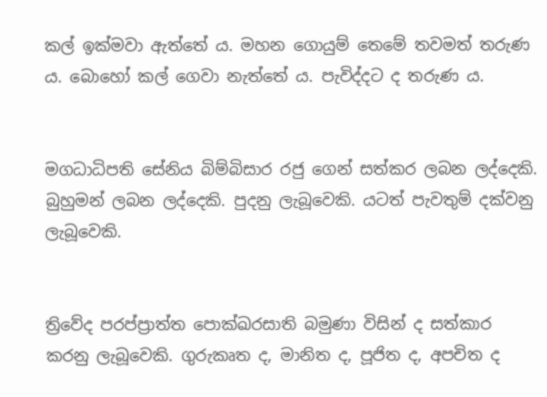කල් ඉක්මවා ඇත්තේ ය. මහන ගොයුම් තෙමේ තවමත් තරුණ ය. බොහෝ කල් ගෙවා නැත්තේ ය. පැවිද්දට ද තරුණ ය.


මගධාධිපති සේනිය බිම්බිසාර රජු ගෙන් සත්කර ලබන ලද්දෙකි. බුහුමන් ලබන ලද්දෙකි. පුදනු ලැබූවෙකි. යටත් පැවතුම් දක්වනු ලැබූවෙකි.


ත්‍රිවේද පරප්ප්‍රාත්ත පොක්ඛරසාති බමුණා විසින් ද සත්කාර කරනු ලැබූවෙකි. ගුරුකෘත ද, මානිත ද, පූජිත ද, අපචිත ද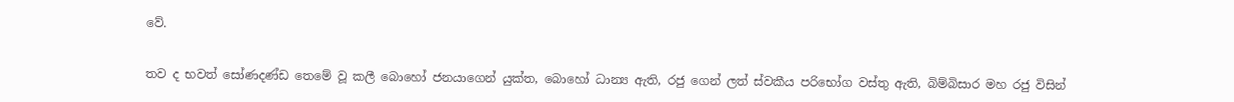වේ.


තව ද භවත් සෝණදණ්ඩ තෙමේ වූ කලී බොහෝ ජනයාගෙන් යුක්ත, බොහෝ ධාන්‍ය ඇති, රජු ගෙන් ලත් ස්වකීය පරිභෝග වස්තු ඇති, බිම්බිසාර මහ රජු විසින්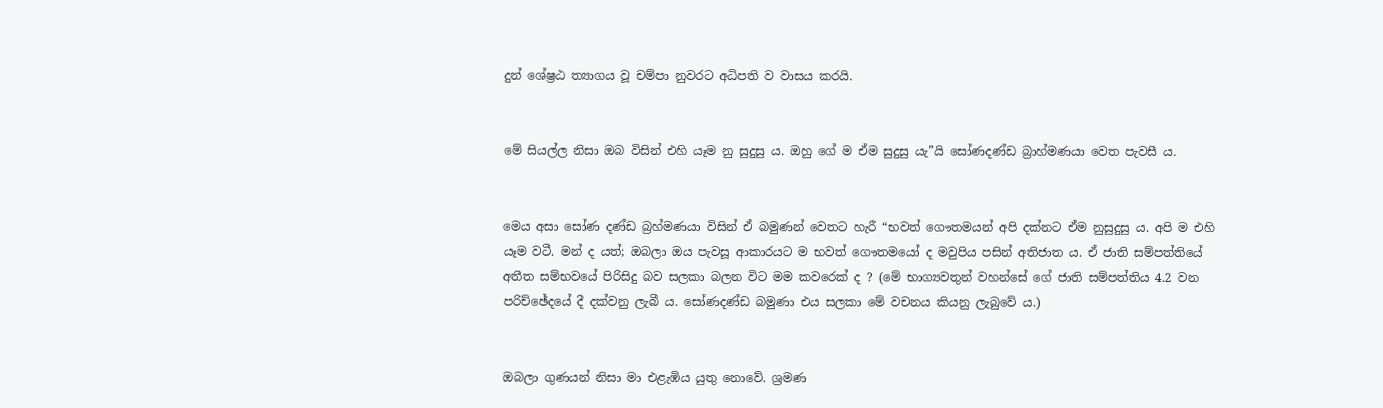දුන් ශේෂ්‍රඨ ත්‍යාගය වූ චම්පා නුවරට අධිපති ව වාසය කරයි.


මේ සියල්ල නිසා ඔබ විසින් එහි යෑම නු සුදුසු ය. ඔහු ගේ ම ඒම සුදුසු යැ”යි සෝණදණ්ඩ බ්‍රාහ්මණයා වෙත පැවසී ය.


මෙය අසා සෝණ දණ්ඩ බ්‍රහ්මණයා විසින් ඒ බමුණන් වෙතට හැරී “භවත් ගෞතමයන් අපි දක්නට ඒම නුසුදුසු ය. අපි ම එහි යෑම වටී. මන් ද යත්; ඔබලා ඔය පැවසූ ආකාරයට ම භවත් ගෞතමයෝ ද මවුපිය පසින් අතිජාත ය. ඒ ජාති සම්පත්තියේ අතීත සම්භවයේ පිරිසිදු බව සලකා බලන විට මම කවරෙක් ද ? (මේ භාග්‍යවතුන් වහන්සේ ගේ ජාති සම්පත්තිය 4.2 වන පරිච්ඡේදයේ දී දක්වනු ලැබී ය. සෝණදණ්ඩ බමුණා එය සලකා මේ වචනය කියනු ලැබුවේ ය.)


ඔබලා ගුණයන් නිසා මා එළැඹිය යුතු නොවේ. ශ්‍රමණ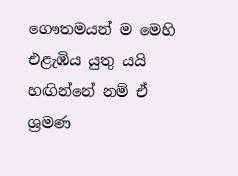ගෞතමයන් ම මෙහි එළැඹිය යුතු යයි හඟින්නේ නම් ඒ ශ්‍රමණ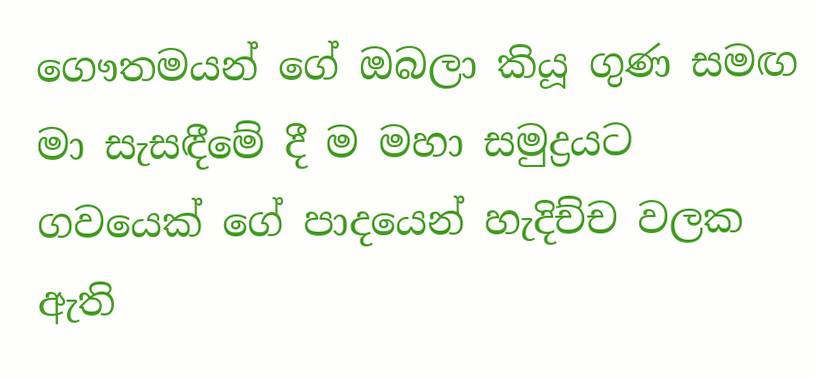ගෞතමයන් ගේ ඔබලා කියූ ගුණ සමඟ මා සැසඳීමේ දී ම මහා සමුද්‍රයට ගවයෙක් ගේ පාදයෙන් හැදිච්ච වලක ඇති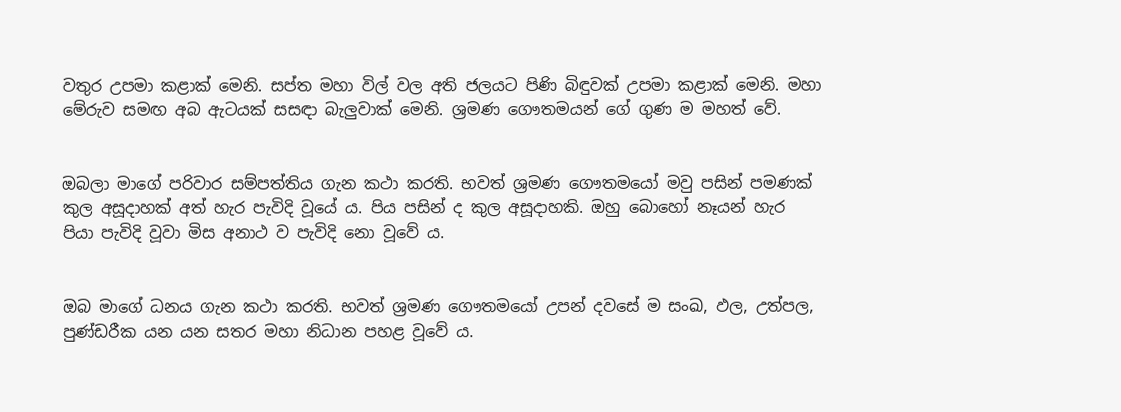වතුර උපමා කළාක් මෙනි. සප්ත මහා විල් වල අති ජලයට පිණි බිඳුවක් උපමා කළාක් මෙනි. මහා මේරුව සමඟ අබ ඇටයක් සසඳා බැලුවාක් මෙනි. ශ්‍රමණ ගෞතමයන් ගේ ගුණ ම මහත් වේ.


ඔබලා මාගේ පරිවාර සම්පත්තිය ගැන කථා කරති. භවත් ශ්‍රමණ ගෞතමයෝ මවු පසින් පමණක් කුල අසූදාහක් අත් හැර පැවිදි වූයේ ය. පිය පසින් ද කුල අසූදාහකි. ඔහු බොහෝ නෑයන් හැර පියා පැවිදි වූවා මිස අනාථ ව පැවිදි නො වූවේ ය.


ඔබ මාගේ ධනය ගැන කථා කරති. භවත් ශ්‍රමණ ගෞතමයෝ උපන් දවසේ ම සංඛ, ඵල, උත්පල, පුණ්ඩරීක යන යන සතර මහා නිධාන පහළ වූවේ ය.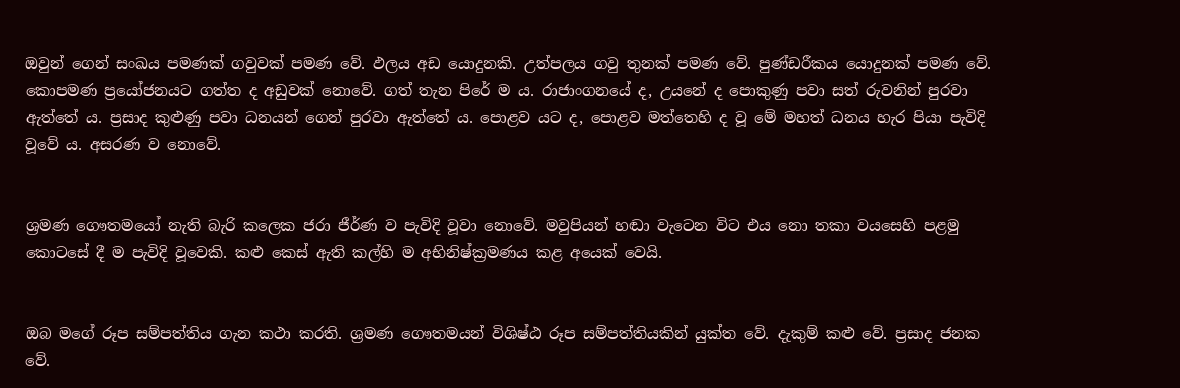ඔවුන් ගෙන් සංඛය පමණක් ගවුවක් පමණ වේ. ඵලය අඩ යොදුනකි. උත්පලය ගවු තුනක් පමණ වේ. පුණ්ඩරීකය යොදුනක් පමණ වේ. කොපමණ ප්‍රයෝජනයට ගත්ත ද අඩුවක් නොවේ. ගත් තැන පිරේ ම ය. රාජාංගනයේ ද, උයනේ ද පොකුණු පවා සත් රුවනින් පුරවා ඇත්තේ ය. ප්‍රසාද කුළුණු පවා ධනයන් ගෙන් පුරවා ඇත්තේ ය. පොළව යට ද, පොළව මත්තෙහි ද වූ මේ මහත් ධනය හැර පියා පැවිදි වූවේ ය. අසරණ ව නොවේ.


ශ්‍රමණ ගෞතමයෝ නැති බැරි කලෙක ජරා ජීර්ණ ව පැවිදි වූවා නොවේ. මවුපියන් හඬා වැටෙන විට එය නො තකා වයසෙහි පළමු කොටසේ දී ම පැවිදි වූවෙකි. කළු කෙස් ඇති කල්හි ම අභිනිෂ්ක්‍රමණය කළ අයෙක් වෙයි.


ඔබ මගේ රූප සම්පත්තිය ගැන කථා කරති. ශ්‍රමණ ගෞතමයන් විශිෂ්ඨ රූප සම්පත්තියකින් යුක්ත වේ. දැකුම් කළු වේ. ප්‍රසාද ජනක වේ.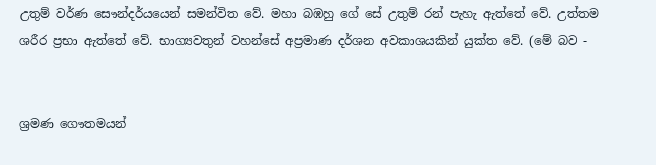උතුම් වර්ණ සෞන්දර්යයෙන් සමන්විත වේ. මහා බඹහු ගේ සේ උතුම් රන් පැහැ ඇත්තේ වේ. උත්තම ශරීර ප්‍රභා ඇත්තේ වේ. භාග්‍යවතුන් වහන්සේ අප්‍රමාණ දර්ශන අවකාශයකින් යුක්ත වේ. (මේ බව -


ශ්‍රමණ ගෞතමයන්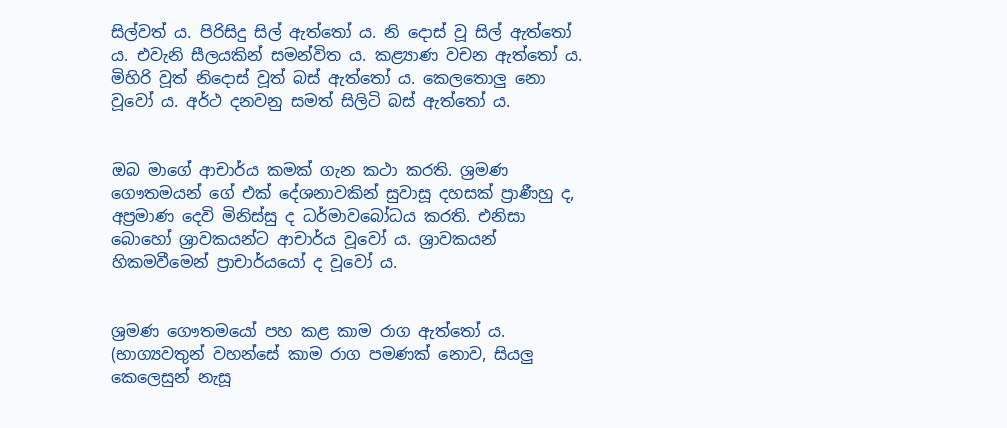සිල්වත් ය. පිරිසිදු සිල් ඇත්තෝ ය. නි දොස් වූ සිල් ඇත්තෝ ය. එවැනි සීලයකින් සමන්විත ය. කළ්‍යාණ වචන ඇත්තෝ ය. මිහිරි වූත් නිදොස් වූත් බස් ඇත්තෝ ය. කෙලතොලු නො වූවෝ ය. අර්ථ දනවනු සමත් සිලිටි බස් ඇත්තෝ ය.


ඔබ මාගේ ආචාර්ය කමක් ගැන කථා කරති. ශ්‍රමණ ගෞතමයන් ගේ එක් දේශනාවකින් සුවාසූ දහසක් ප්‍රාණීහු ද, අප්‍රමාණ දෙවි මිනිස්සු ද ධර්මාවබෝධය කරති. එනිසා බොහෝ ශ්‍රාවකයන්ට ආචාර්ය වූවෝ ය. ශ්‍රාවකයන් හිකමවීමෙන් ප්‍රාචාර්යයෝ ද වූවෝ ය.


ශ්‍රමණ ගෞතමයෝ පහ කළ කාම රාග ඇත්තෝ ය. (භාග්‍යවතුන් වහන්සේ කාම රාග පමණක් නොව, සියලු කෙලෙසුන් නැසූ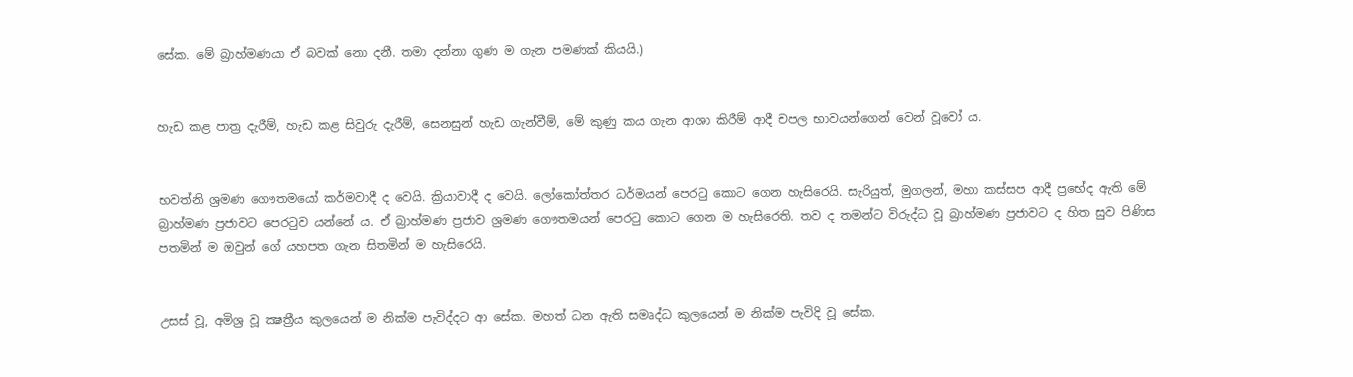සේක. මේ බ්‍රාහ්මණයා ඒ බවක් නො දනී. තමා දන්නා ගුණ ම ගැන පමණක් කියයි.)


හැඩ කළ පාත්‍ර දැරීම්, හැඩ කළ සිවුරු දැරීම්, සෙනසුන් හැඩ ගැන්වීම්, මේ කුණු කය ගැන ආශා කිරීම් ආදී චපල භාවයන්ගෙන් වෙන් වූවෝ ය.


භවත්නි ශ්‍රමණ ගෞතමයෝ කර්මවාදී ද වෙයි. ක්‍රියාවාදී ද වෙයි. ලෝකෝත්තර ධර්මයන් පෙරටු කොට ගෙන හැසිරෙයි. සැරියුත්, මුගලන්, මහා කස්සප ආදී ප්‍රභේද ඇති මේ බ්‍රාහ්මණ ප්‍රජාවට පෙරටුව යන්නේ ය. ඒ බ්‍රාහ්මණ ප්‍රජාව ශ්‍රමණ ගෞතමයන් පෙරටු කොට ගෙන ම හැසිරෙති. තව ද තමන්ට විරුද්ධ වූ බ්‍රාහ්මණ ප්‍රජාවට ද හිත සුව පිණිස පතමින් ම ඔවුන් ගේ යහපත ගැන සිතමින් ම හැසිරෙයි.


උසස් වූ, අමිශ්‍ර වූ ක්‍ෂත්‍රීය කුලයෙන් ම නික්ම පැවිද්දට ආ සේක. මහත් ධන ඇති සමෘද්ධ කුලයෙන් ම නික්ම පැවිදි වූ සේක.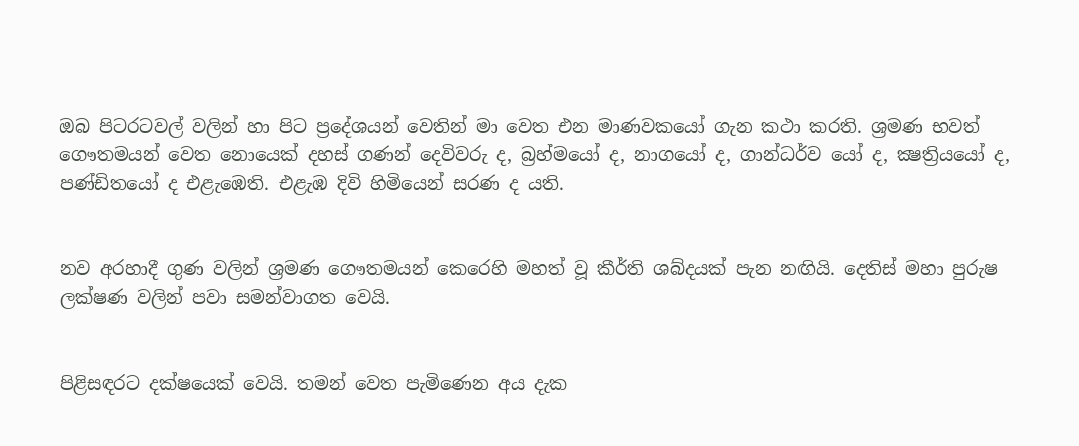ඔබ පිටරටවල් වලින් හා පිට ප්‍රදේශයන් වෙතින් මා වෙත එන මාණවකයෝ ගැන කථා කරති. ශ්‍රමණ භවත් ගෞතමයන් වෙත නොයෙක් දහස් ගණන් දෙවිවරු ද, බ්‍රහ්මයෝ ද, නාගයෝ ද, ගාන්ධර්ව යෝ ද, ක්‍ෂත්‍රියයෝ ද, පණ්ඩිතයෝ ද එළැඹෙති. එළැඹ දිවි හිමියෙන් සරණ ද යති.


නව අරහාදී ගුණ වලින් ශ්‍රමණ ගෞතමයන් කෙරෙහි මහත් වූ කීර්ති ශබ්දයක් පැන නඟියි. දෙතිස් මහා පුරුෂ ලක්ෂණ වලින් පවා සමන්වාගත වෙයි.


පිළිසඳරට දක්ෂයෙක් වෙයි. තමන් වෙත පැමිණෙන අය දැක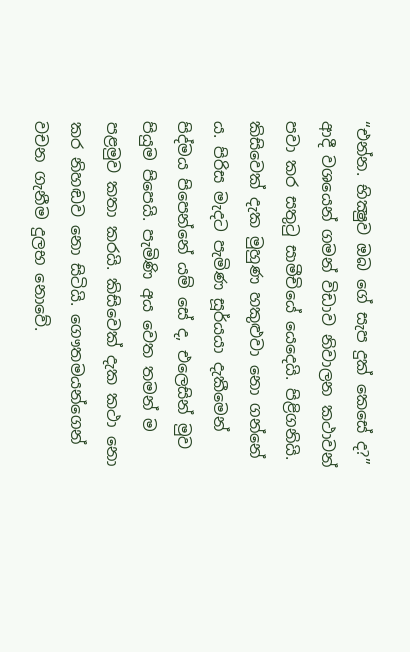“එන්න. භික්‍ෂුව ඔබ ගේ සැප දුක් කෙසේ ද?” ආදී වශයෙන් ගමන් විඩාව නිවාලන කථාවන් පවා කර සතුටු සාමීචියේ යෙදෙයි. පිළිගනියි. කිසිවෙක් දැක මුහුණ හකුළුවා නො ගන්නේ ය. පිරිස මැදට පැමිණ සූර්යයා දැකීමෙන් පිද්මය පිපෙන්නේ යම් සේ ද, එලෙසින් මුව පියුම පිපෙයි. පැමිණි අය වෙත තමන් ම පළමුව කතා කරයි. කිසිවෙක් දැක කථා නො කර නිහඬව නො සිටියි. ගෞතමයන්ගෙන් වචන ගැනීම දුලභ නොවේ.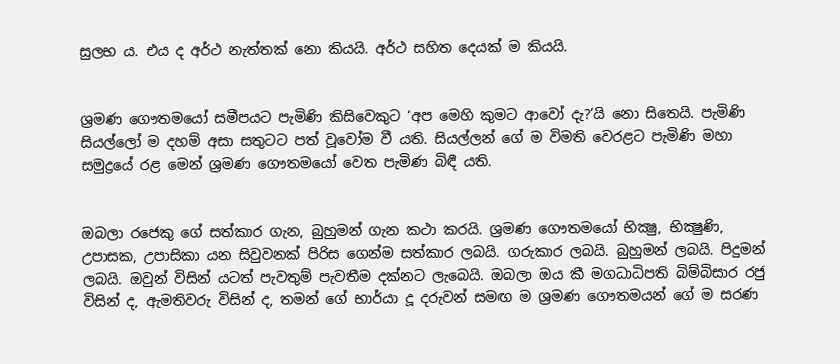සුලභ ය. එය ද අර්ථ නැත්තක් නො කියයි. අර්ථ සහිත දෙයක් ම කියයි.


ශ්‍රමණ ගෞතමයෝ සමීපයට පැමිණි කිසිවෙකුට ‘අප මෙහි කුමට ආවෝ දැ?’යි නො සිතෙයි. පැමිණි සියල්ලෝ ම දහම් අසා සතුටට පත් වූවෝම වී යති. සියල්ලන් ගේ ම විමති වෙරළට පැමිණි මහා සමුද්‍රයේ රළ මෙන් ශ්‍රමණ ගෞතමයෝ වෙත පැමිණ බිඳී යති.


ඔබලා රජෙකු ගේ සත්කාර ගැන, බුහුමන් ගැන කථා කරයි. ශ්‍රමණ ගෞතමයෝ භික්‍ෂු, භික්‍ෂුණි, උපාසක, උපාසිකා යන සිවුවනක් පිරිස ගෙන්ම සත්කාර ලබයි. ගරුකාර ලබයි. බුහුමන් ලබයි. පිදුමන් ලබයි. ඔවුන් විසින් යටත් පැවතුම් පැවතීම දක්නට ලැබෙයි. ඔබලා ඔය කී මගධාධිපති බිම්බිසාර රජු විසින් ද, ඇමතිවරු විසින් ද, තමන් ගේ භාර්යා දූ දරුවන් සමඟ ම ශ්‍රමණ ගෞතමයන් ගේ ම සරණ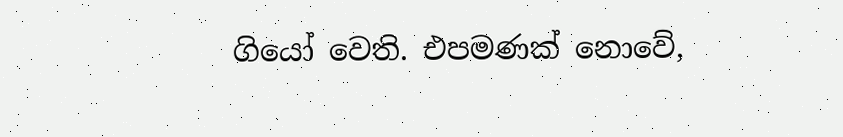ගියෝ වෙති. එපමණක් නොවේ,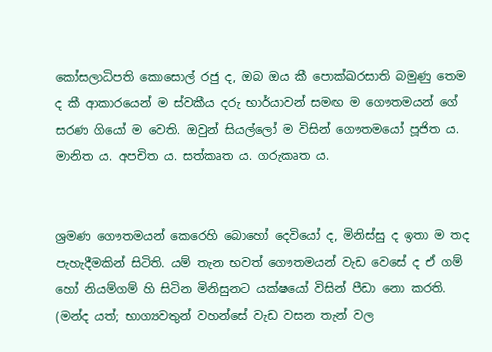කෝසලාධිපති කොසොල් රජු ද, ඔබ ඔය කී පොක්ඛරසාති බමුණු තෙම ද කී ආකාරයෙන් ම ස්වකීය දරු භාර්යාවන් සමඟ ම ගෞතමයන් ගේ සරණ ගියෝ ම වෙති. ඔවුන් සියල්ලෝ ම විසින් ගෞතමයෝ පූජිත ය. මානිත ය. අපචිත ය. සත්කෘත ය. ගරුකෘත ය.


ශ්‍රමණ ගෞතමයන් කෙරෙහි බොහෝ දෙවියෝ ද, මිනිස්සු ද ඉතා ම තද පැහැදීමකින් සිටිති. යම් තැන භවත් ගෞතමයන් වැඩ වෙසේ ද ඒ ගම් හෝ නියම්ගම් හි සිටින මිනිසුනට යක්ෂයෝ විසින් පීඩා නො කරති. (මන්ද යත්; භාග්‍යවතුන් වහන්සේ වැඩ වසන තැන් වල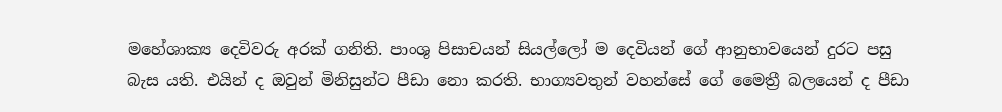මහේශාක්‍ය දෙවිවරු අරක් ගනිති. පාංශු පිසාචයන් සියල්ලෝ ම දෙවියන් ගේ ආනුභාවයෙන් දුරට පසු බැස යති. එයින් ද ඔවුන් මිනිසුන්ට පීඩා නො කරති. භාග්‍යවතුන් වහන්සේ ගේ මෛත්‍රී බලයෙන් ද පීඩා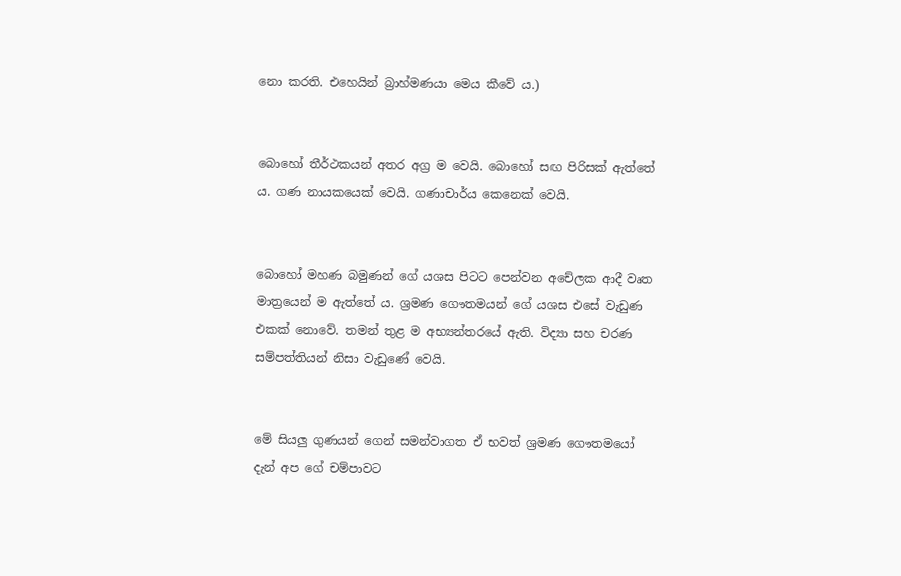නො කරති. එහෙයින් බ්‍රාහ්මණයා මෙය කීවේ ය.)


බොහෝ තීර්ථකයන් අතර අග්‍ර ම වෙයි. බොහෝ සඟ පිරිසක් ඇත්තේ ය. ගණ නායකයෙක් වෙයි. ගණාචාර්ය කෙනෙක් වෙයි.


බොහෝ මහණ බමුණන් ගේ යශස පිටට පෙන්වන අචේලක ආදී වෘත මාත්‍රයෙන් ම ඇත්තේ ය. ශ්‍රමණ ගෞතමයන් ගේ යශස එසේ වැඩුණ එකක් නොවේ. තමන් තුළ ම අභ්‍යන්තරයේ ඇති. විද්‍යා සහ චරණ සම්පත්තියන් නිසා වැඩුණේ වෙයි.


මේ සියලු ගුණයන් ගෙන් සමන්වාගත ඒ භවත් ශ්‍රමණ ගෞතමයෝ දැන් අප ගේ චම්පාවට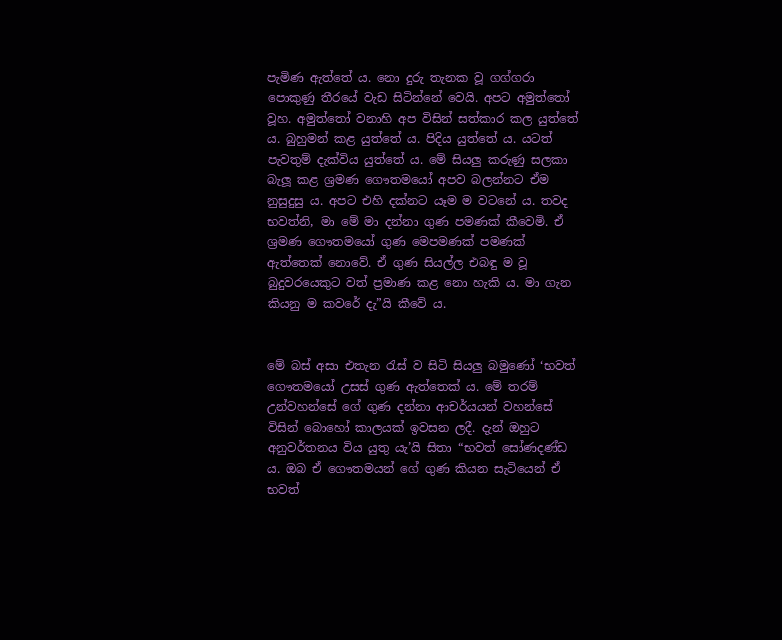පැමිණ ඇත්තේ ය. නො දුරු තැනක වූ ගග්ගරා පොකුණු තීරයේ වැඩ සිටින්නේ වෙයි. අපට අමුත්තෝ වූහ. අමුත්තෝ වනාහි අප විසින් සත්කාර කල යුත්තේ ය. බුහුමන් කළ යුත්තේ ය. පිදිය යුත්තේ ය. යටත් පැවතුම් දැක්විය යුත්තේ ය. මේ සියලු කරුණු සලකා බැලූ කළ ශ්‍රමණ ගෞතමයෝ අපව බලන්නට ඒම නුසුදුසු ය. අපට එහි දක්නට යෑම ම වටනේ ය. තවද භවත්නි, මා මේ මා දන්නා ගුණ පමණක් කීවෙමි. ඒ ශ්‍රමණ ගෞතමයෝ ගුණ මෙපමණක් පමණක් ඇත්තෙක් නොවේ. ඒ ගුණ සියල්ල එබඳු ම වූ බුදුවරයෙකුට වත් ප්‍රමාණ කළ නො හැකි ය. මා ගැන කියනු ම කවරේ දැ”යි කීවේ ය.


මේ බස් අසා එතැන රැස් ව සිටි සියලු බමුණෝ ‘භවත් ගෞතමයෝ උසස් ගුණ ඇත්තෙක් ය. මේ තරම් උන්වහන්සේ ගේ ගුණ දන්නා ආචර්යයන් වහන්සේ විසින් බොහෝ කාලයක් ඉවසන ලදී. දැන් ඔහුට අනුවර්තනය විය යුතු යැ’යි සිතා “භවත් සෝණදණ්ඩ ය. ඔබ ඒ ගෞතමයන් ගේ ගුණ කියන සැටියෙන් ඒ භවත්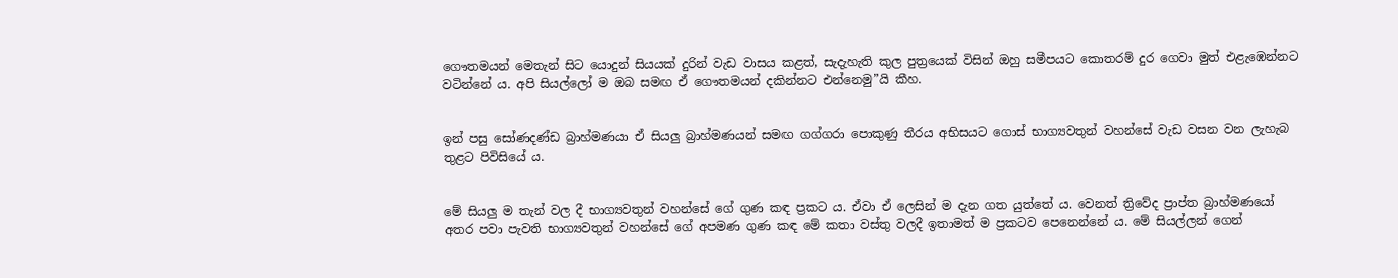ගෞතමයන් මෙතැන් සිට යොදුන් සියයක් දුරින් වැඩ වාසය කළත්, සැදැහැති කුල පුත්‍රයෙක් විසින් ඔහු සමීපයට කොතරම් දුර ගෙවා මුත් එළැඹෙන්නට වටින්නේ ය. අපි සියල්ලෝ ම ඔබ සමඟ ඒ ගෞතමයන් දකින්නට එන්නෙමු”යි කීහ.


ඉන් පසු සෝණදණ්ඩ බ්‍රාහ්මණයා ඒ සියලු බ්‍රාහ්මණයන් සමඟ ගග්ගරා පොකුණු තීරය අභිසයට ගොස් භාග්‍යවතුන් වහන්සේ වැඩ වසන වන ලැහැබ තුළට පිවිසියේ ය.


මේ සියලු ම තැන් වල දී භාග්‍යවතුන් වහන්සේ ගේ ගුණ කඳ ප්‍රකට ය. ඒවා ඒ ලෙසින් ම දැන ගත යුත්තේ ය. වෙනත් ත්‍රිවේද ප්‍රාප්ත බ්‍රාහ්මණයෝ අතර පවා පැවති භාග්‍යවතුන් වහන්සේ ගේ අපමණ ගුණ කඳ මේ කතා වස්තු වලදී ඉතාමත් ම ප්‍රකටව පෙනෙන්නේ ය. මේ සියල්ලන් ගෙන්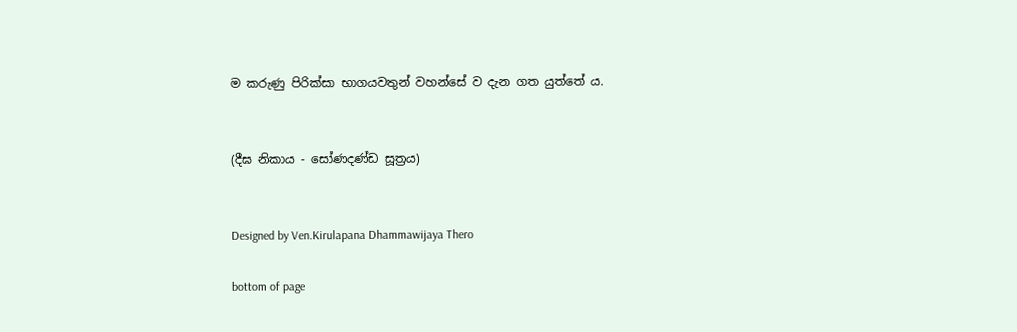ම කරුණු පිරික්සා භාගයවතුන් වහන්සේ ව දැන ගත යුත්තේ ය.


(දීඝ නිකාය - සෝණදණ්ඩ සූත්‍රය)


Designed by Ven.Kirulapana Dhammawijaya Thero

bottom of page